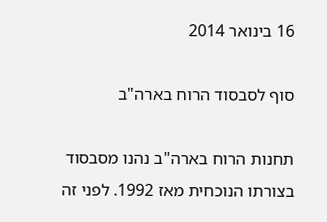16 בינואר 2014

סוף לסבסוד הרוח בארה"ב

תחנות הרוח בארה"ב נהנו מסבסוד בצורתו הנוכחית מאז 1992. לפני זה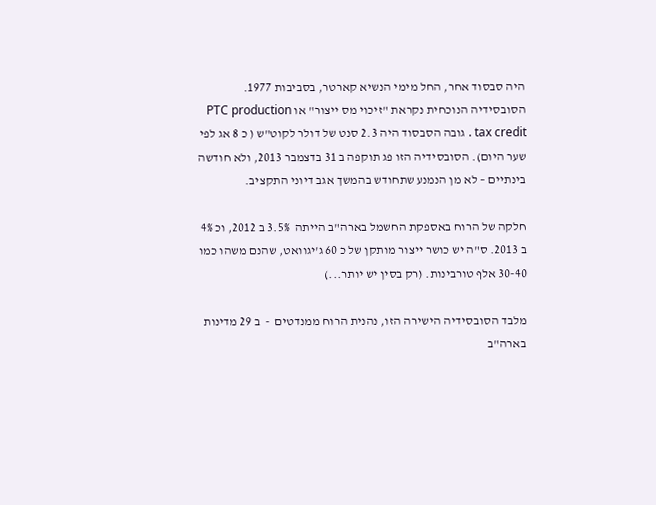היה סבסוד אחר, החל מימי הנשיא קארטר, בסביבות 1977. הסובסידיה הנוכחית נקראת "זיכוי מס ייצור" או PTC production tax credit . גובה הסבסוד היה 2.3 סנט של דולר לקוט"ש ( כ 8 אג לפי שער היום). הסובסידיה הזו פג תוקפה ב 31 בדצמבר 2013, ולא חודשה בינתיים – לא מן הנמנע שתחודש בהמשך אגב דיוני התקציב.

חלקה של הרוח באספקת החשמל בארה"ב הייתה  3.5% ב 2012, וכ 4% ב 2013. ס"ה יש כושר ייצור מותקן של כ 60 ג'יגוואט, שהנם משהו כמו 30-40 אלף טורבינות. (רק בסין יש יותר...)

מלבד הסובסידיה הישירה הזו, נהנית הרוח ממנדטים  -  ב 29 מדינות בארה"ב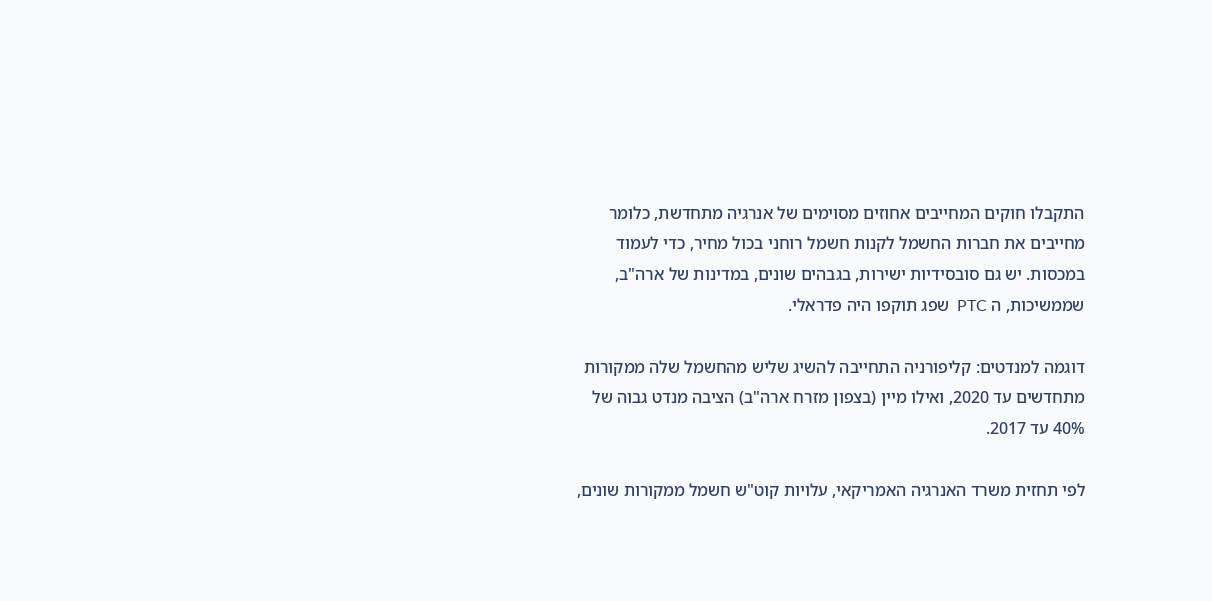התקבלו חוקים המחייבים אחוזים מסוימים של אנרגיה מתחדשת, כלומר מחייבים את חברות החשמל לקנות חשמל רוחני בכול מחיר, כדי לעמוד במכסות. יש גם סובסידיות ישירות, בגבהים שונים, במדינות של ארה"ב, שממשיכות, ה PTC  שפג תוקפו היה פדראלי.

דוגמה למנדטים: קליפורניה התחייבה להשיג שליש מהחשמל שלה ממקורות מתחדשים עד 2020, ואילו מיין (בצפון מזרח ארה"ב) הציבה מנדט גבוה של 40% עד 2017.

לפי תחזית משרד האנרגיה האמריקאי, עלויות קוט"ש חשמל ממקורות שונים,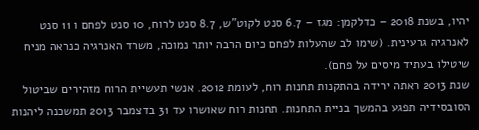יהיו, בשנת 2018 – כדלקמן: מגז – 6.7 סנט לקוט"ש, 8.7 סנט לרוח, 10 סנט לפחם ו 11 סנט לאנרגיה גרעינית. (שימו לב שהעלות לפחם כיום הרבה יותר נמוכה, משרד האנרגיה כנראה מניח שיטילו בעתיד מיסים על פחם).
שנת 2013 ראתה ירידה בהתקנות תחנות רוח, לעומת 2012. אנשי תעשיית הרוח מזהירים שביטול הסובסידיה תפגע בהמשך בניית התחנות. תחנות רוח שאושרו עד 31 בדצמבר 2013 תמשכנה ליהנות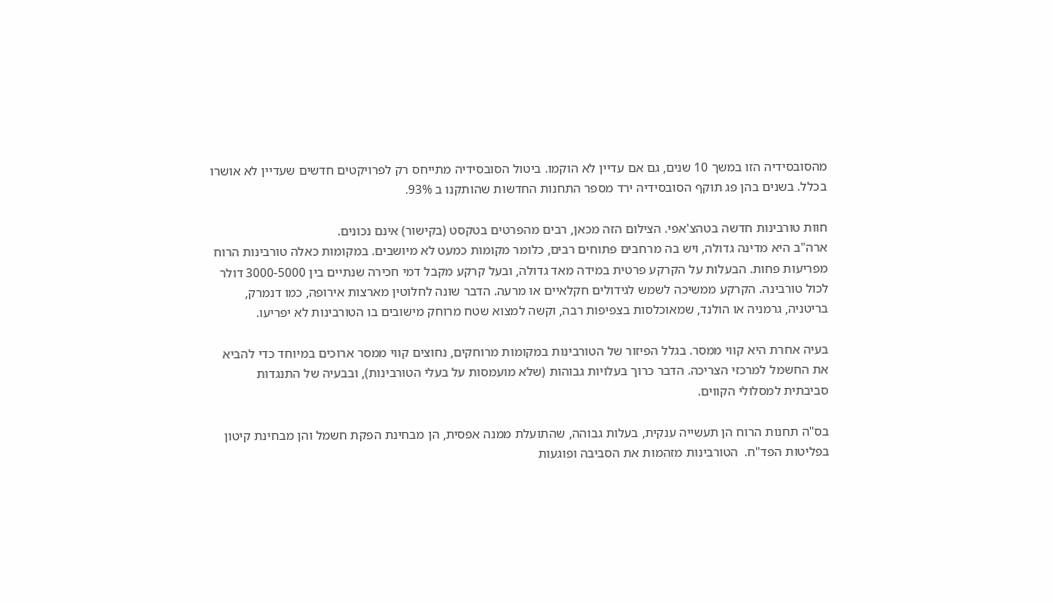מהסובסידיה הזו במשך 10 שנים, גם אם עדיין לא הוקמו. ביטול הסובסידיה מתייחס רק לפרויקטים חדשים שעדיין לא אושרו בכלל. בשנים בהן פג תוקף הסובסידיה ירד מספר התחנות החדשות שהותקנו ב 93%.

חוות טורבינות חדשה בטהצ'אפי. הצילום הזה מכאן, רבים מהפרטים בטקסט (בקישור) אינם נכונים.
ארה"ב היא מדינה גדולה, ויש בה מרחבים פתוחים רבים, כלומר מקומות כמעט לא מיושבים. במקומות כאלה טורבינות הרוח מפריעות פחות. הבעלות על הקרקע פרטית במידה מאד גדולה, ובעל קרקע מקבל דמי חכירה שנתיים בין 3000-5000 דולר לכול טורבינה. הקרקע ממשיכה לשמש לגידולים חקלאיים או מרעה. הדבר שונה לחלוטין מארצות אירופה, כמו דנמרק, בריטניה, גרמניה או הולנד, שמאוכלסות בצפיפות רבה, וקשה למצוא שטח מרוחק מישובים בו הטורבינות לא יפריעו.

בעיה אחרת היא קווי ממסר. בגלל הפיזור של הטורבינות במקומות מרוחקים, נחוצים קווי ממסר ארוכים במיוחד כדי להביא את החשמל למרכזי הצריכה. הדבר כרוך בעלויות גבוהות (שלא מועמסות על בעלי הטורבינות), ובבעיה של התנגדות סביבתית למסלולי הקווים.

בס"ה תחנות הרוח הן תעשייה ענקית, בעלות גבוהה, שהתועלת ממנה אפסית, הן מבחינת הפקת חשמל והן מבחינת קיטון בפליטות הפד"ח.  הטורבינות מזהמות את הסביבה ופוגעות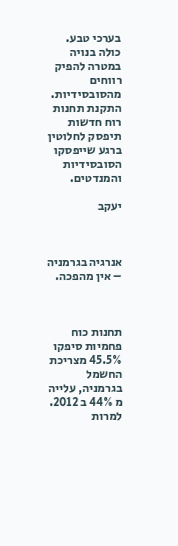בערכי טבע. כולה בנויה במטרה להפיק רווחים מהסובסידיות. התקנת תחנות רוח חדשות תיפסק לחלוטין ברגע שייפסקו הסובסידיות והמנדטים.

יעקב



אנרגיה בגרמניה – אין מהפכה.



תחנות כוח פחמיות סיפקו 45.5% מצריכת החשמל בגרמניה, עלייה מ 44% ב 2012.
למרות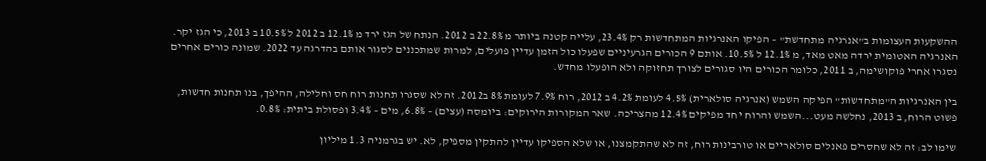ההשקעות העצומות ב"אנרגיה מתחדשת" – הפיקו האנרגיות המתחדשות רק 23.4%, עלייה קטנה ביותר מ 22.8% ב 2012. הנתח של הגז ירד מ 12.1% ב 2012 ל 10.5% ב 2013, כי הגז יקר. האנרגיה האטומית ירדה מאט מאד, מ 12.1% ל 10.5%. אותם 9 הכורים הגרעיניים שפעלו כול הזמן עדיין פועלים, למרות שמתכננים לסגור אותם בהדרגה עד 2022. שמונה כורים אחרים נסגרו אחרי פוקושימה, ב 2011, כלומר הכורים היו סגורים לצורך תחזוקה ולא הופעלו מחדש.

בין האנרגיות ה"מתחדשות" הפיקה השמש (אנרגיה סולארית) 4.5% לעומת 4.2% ב 2012, רוח 7.9% לעומת 8% ב2012. זה לא שסגרו תחנות רוח חס וחלילה, ההיפך, בנו תחנות חדשות, פשוט הרוח, ב 2013, נחלשה מעט...השמש והרוח יחד מפיקים 12.4% מהצריכה. שאר המקורות הירוקים: ביומסה (עצים) – 6.8%, מים – 3.4% ופסולת ביתית: 0.8%.

שימו לב: זה לא שחסרים פאנלים סולאריים או טורבינות רוח, זה לא שהתקמצנו, או שלא הספיקו עדיין להתקין מספיק, לא. יש בגרמניה 1.3 מיליון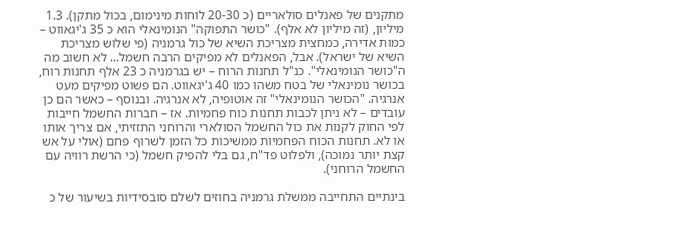מתקנים של פאנלים סולאריים (כ 20-30 לוחות מינימום, בכול מתקן). 1.3 מיליון, (זה מיליון לא אלף). "כושר התפוקה" הנומינאלי הוא כ 35 ג'יגאווט – כמות אדירה, כמחצית מצריכת השיא של כול גרמניה (פי שלוש מצריכת השיא של ישראל). אבל, הפאנלים לא מפיקים הרבה חשמל... לא חשוב מה ה"כושר הנומינאלי". כנ"ל תחנות הרוח – יש בגרמניה כ 23 אלף תחנות רוח, בכושר נומינאלי של בטח משהו כמו 40 ג'יגאווט. הם פשוט מפיקים מעט אנרגיה. "הכושר הנומינאלי" זה אוטופיה, לא אנרגיה. ובנוסף – כאשר הם כן עובדים – לא ניתן לכבות תחנות כוח פחמיות. אז – חברות החשמל חייבות לפי החוק לקנות את כול החשמל הסולארי והרוחני התזזיתי, אם צריך אותו או לא. תחנות הכוח הפחמיות ממשיכות כל הזמן לשרוף פחם (אולי על אש קצת יותר נמוכה), ולפלוט פד"ח, גם בלי להפיק חשמל (כי הרשת רוויה עם החשמל הרוחני).

בינתיים התחייבה ממשלת גרמניה בחוזים לשלם סובסידיות בשיעור של כ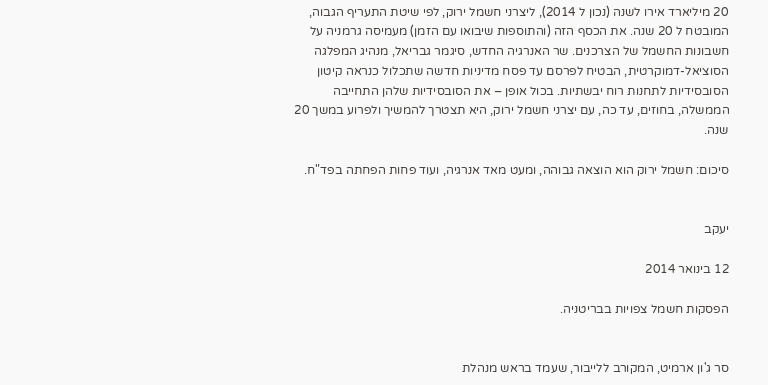20 מיליארד אירו לשנה (נכון ל 2014), ליצרני חשמל ירוק, לפי שיטת התעריף הגבוה, המובטח ל 20 שנה. את הכסף הזה (והתוספות שיבואו עם הזמן) מעמיסה גרמניה על חשבונות החשמל של הצרכנים. שר האנרגיה החדש, סיגמר גבריאל, מנהיג המפלגה הסוציאל-דמוקרטית, הבטיח לפרסם עד פסח מדיניות חדשה שתכלול כנראה קיטון הסובסידיות לתחנות רוח יבשתיות. בכול אופן – את הסובסידיות שלהן התחייבה הממשלה, בחוזים, עד כה, עם יצרני חשמל ירוק, היא תצטרך להמשיך ולפרוע במשך 20 שנה.

סיכום: חשמל ירוק הוא הוצאה גבוהה, ומעט מאד אנרגיה, ועוד פחות הפחתה בפד"ח.


יעקב

12 בינואר 2014

הפסקות חשמל צפויות בבריטניה.


סר ג'ון ארמיט, המקורב ללייבור, שעמד בראש מנהלת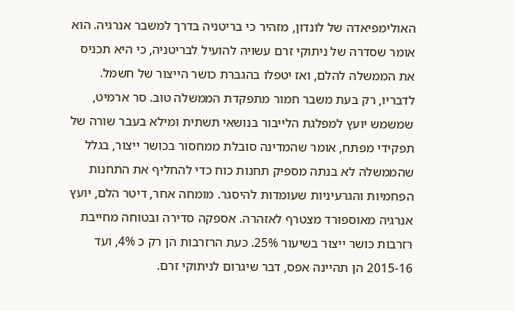האולימפיאדה של לונדון, מזהיר כי בריטניה בדרך למשבר אנרגיה. הוא אומר שסדרה של ניתוקי זרם עשויה להועיל לבריטניה, כי היא תכניס את הממשלה להלם, ואז יטפלו בהגברת כושר הייצור של חשמל.
לדבריו, רק בעת משבר חמור מתפקדת הממשלה טוב. סר ארמיט, שמשמש יועץ למפלגת הלייבור בנושאי תשתית ומילא בעבר שורה של תפקידי מפתח, אומר שהמדינה סובלת ממחסור בכושר ייצור, בגלל שהממשלה לא בנתה מספיק תחנות כוח כדי להחליף את התחנות הפחמיות והגרעיניות שעומדות להיסגר. מומחה אחר, דיטר הלם, יועץ אנרגיה מאוספורד מצטרף לאזהרה. אספקה סדירה ובטוחה מחייבת רזרבות כושר ייצור בשיעור 25%. כעת הרזרבות הן רק כ 4%, ועד 2015-16 הן תהיינה אפס, דבר שיגרום לניתוקי זרם.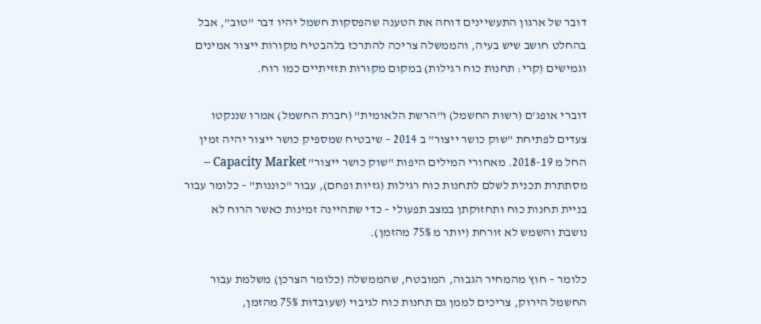דובר של ארגון התעשיינים דוחה את הטענה שהפסקות חשמל יהיו דבר "טוב", אבל בהחלט חושב שיש בעיה, והממשלה צריכה להתרכז בלהבטיח מקורות ייצור אמינים וגמישים (קרי: תחנות כוח רגילות) במקום מקורות תזזיתיים כמו רוח.

דוברי אופג'ם (רשות החשמל) ו"הרשת הלאומית" (חברת החשמל) אמרו שננקטו צעדים לפתיחת "שוק כושר ייצור" ב 2014 – שיבטיח שמספיק כושר ייצור יהיה זמין החל מ 2018-19. מאחורי המילים היפות "שוק כושר ייצור" Capacity Market – מסתתרת תכנית לשלם לתחנות כוח רגילות (גזיות ופחם), עבור "כוננות" – כלומר עבור בניית תחנות כוח ותחזוקתן במצב תפעולי – כדי שתהיינה זמינות כאשר הרוח לא נושבת והשמש לא זורחת (יותר מ 75% מהזמן).

כלומר – חוץ מהמחיר הגבוה, המובטח, שהממשלה (כלומר הצרכן) משלמת עבור החשמל הירוק, צריכים לממן גם תחנות כוח לגיבוי (שעובדות 75% מהזמן,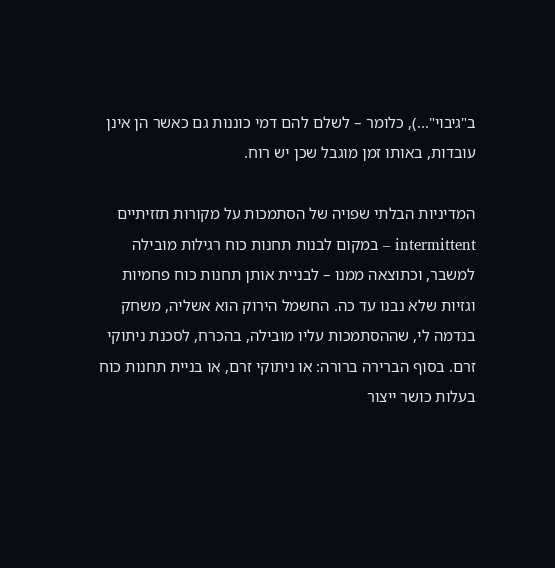ב"גיבוי"...), כלומר – לשלם להם דמי כוננות גם כאשר הן אינן עובדות, באותו זמן מוגבל שכן יש רוח.

המדיניות הבלתי שפויה של הסתמכות על מקורות תזזיתיים intermittent – במקום לבנות תחנות כוח רגילות מובילה למשבר, וכתוצאה ממנו – לבניית אותן תחנות כוח פחמיות וגזיות שלא נבנו עד כה. החשמל הירוק הוא אשליה, משחק בנדמה לי, שההסתמכות עליו מובילה, בהכרח, לסכנת ניתוקי זרם. בסוף הברירה ברורה: או ניתוקי זרם, או בניית תחנות כוח בעלות כושר ייצור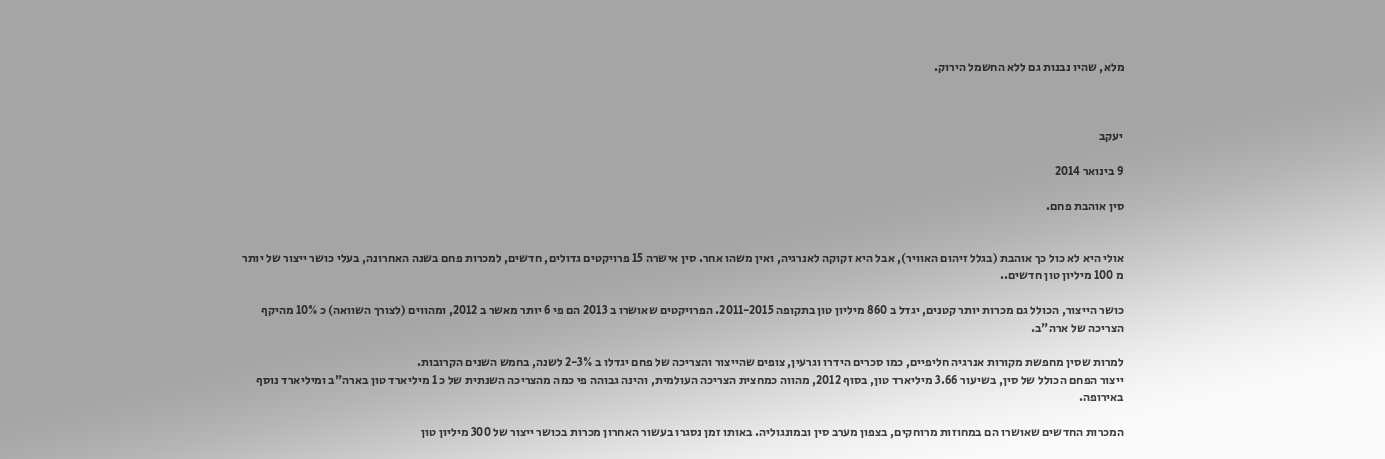מלא, שהיו נבנות גם ללא החשמל הירוק.



יעקב

9 בינואר 2014

סין אוהבת פחם.


אולי היא לא כול כך אוהבת (בגלל זיהום האוויר), אבל היא זקוקה לאנרגיה, ואין משהו אחר. סין אישרה 15 פרויקטים גדולים, חדשים, למכרות פחם בשנה האחרונה, בעלי כושר ייצור של יותר מ 100 מיליון טון חדשים..

כושר הייצור, הכולל גם מכרות יותר קטנים, יגדל ב 860 מיליון טון בתקופה 2011-2015. הפרויקטים שאושרו ב 2013 הם פי 6 יותר מאשר ב 2012, ומהווים (לצורך השוואה) כ 10% מהיקף הצריכה של ארה"ב.

למרות שסין מחפשת מקורות אנרגיה חליפיים, כמו סכרים הידרו וגרעין, צופים שהייצור והצריכה של פחם יגדלו ב 2-3% לשנה, בחמש השנים הקרובות.
ייצור הפחם הכולל של סין, בשיעור 3.66 מיליארד טון, בסוף 2012, מהווה כמחצית הצריכה העולמית, והינה גבוהה פי כמה מהצריכה השנתית של כ 1 מיליארד טון בארה"ב ומיליארד נוסף באירופה.

המכרות החדשים שאושרו הם במחוזות מרוחקים, בצפון מערב סין ובמונגוליה. באותו זמן נסגרו בעשור האחרון מכרות בכושר ייצור של 300 מיליון טון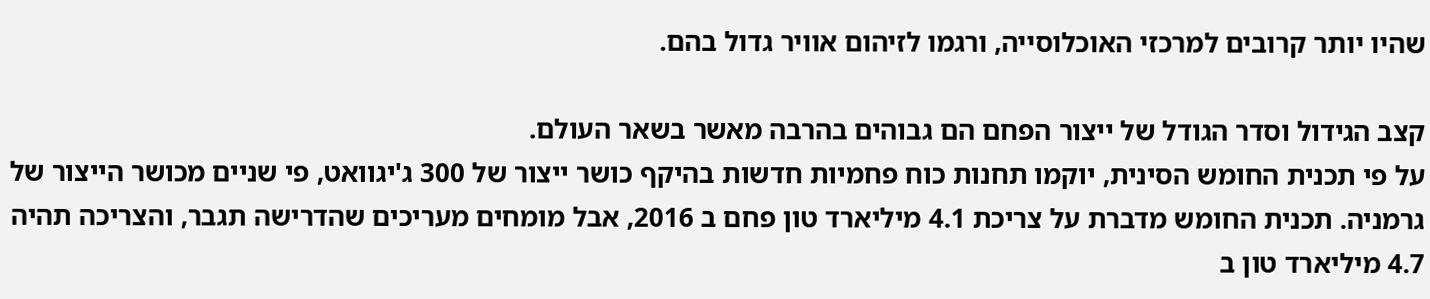שהיו יותר קרובים למרכזי האוכלוסייה, ורגמו לזיהום אוויר גדול בהם.

קצב הגידול וסדר הגודל של ייצור הפחם הם גבוהים בהרבה מאשר בשאר העולם.
על פי תכנית החומש הסינית, יוקמו תחנות כוח פחמיות חדשות בהיקף כושר ייצור של 300 ג'יגוואט, פי שניים מכושר הייצור של גרמניה. תכנית החומש מדברת על צריכת 4.1 מיליארד טון פחם ב 2016, אבל מומחים מעריכים שהדרישה תגבר, והצריכה תהיה 4.7 מיליארד טון ב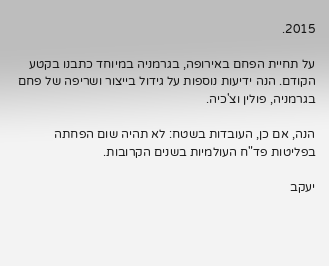2015.

על תחיית הפחם באירופה, בגרמניה במיוחד כתבנו בקטע הקודם. הנה ידיעות נוספות על גידול בייצור ושריפה של פחם בגרמניה, פולין וצ'כיה.

הנה, אם כן, העובדות בשטח: לא תהיה שום הפחתה בפליטות פד"ח העולמיות בשנים הקרובות.

יעקב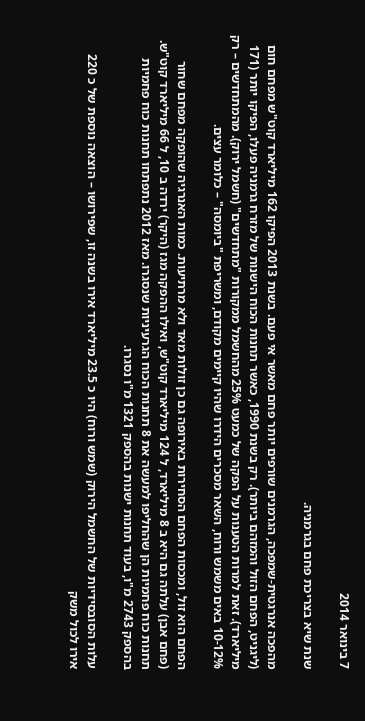7 בינואר 2014

שנת שיא בצריכת פחם בגרמניה.

מהפכה אנרגטית-שמפכה, הגרמנים שורפים יותר פחם מאשר אי פעם. בשנת 2013 הפיקו 162 מיליארד קוט"ש מפחם חום (ליגניט, הפחם הזול והמזהם ביותר). רק בשנת 1990, כאשר תחנות הכוח הישנות של מזרח גרמניה פעלו, הפיקו יותר (171 מיליארד). זאת למרות הטענות על הפקה של כמעט 25% מהחשמל ממקורות "מתחדשים" (חשמל ירוק). מהמתחדשים – רק 10-12% באים משמש ורוח, השאר מסכרים הידרו שהיו קיימים מקודם, ומשריפת "ביומסה" – כלומר עצים.

הפחם הוא זול, ומכסות הפחם הסחירות באירופה גם כן זולות מאד ולא מרתיעות. כמות האנרגיה שהופקה מפחם שחור (פחם אבן) עלתה גם היא ב 8 מיליארד, ל 124 מיליארד קוט"ש, ואילו ההפקה מגז (היקר) ירדה ב 10, ל 66 מיליארד קוט"ש. תחנות כוח פחמיות הן שהחליפו למעשה את 8 תחנות הכוח הגרעיניות שנסגרו. מאז 2012 נתפתחו תחנות כוח פחמיות בהספק 2743 מ"ו, בעוד תחנות ישנות בהספק 1321 מ"ו נסגרו.

עלות הסובסידיות של החשמל הירוק (שמש ורוח) היו כ 23.5 מיליארד אירו בשנה זו, שפירושו – הוצאה נוספת של כ 220 אירו לכול משק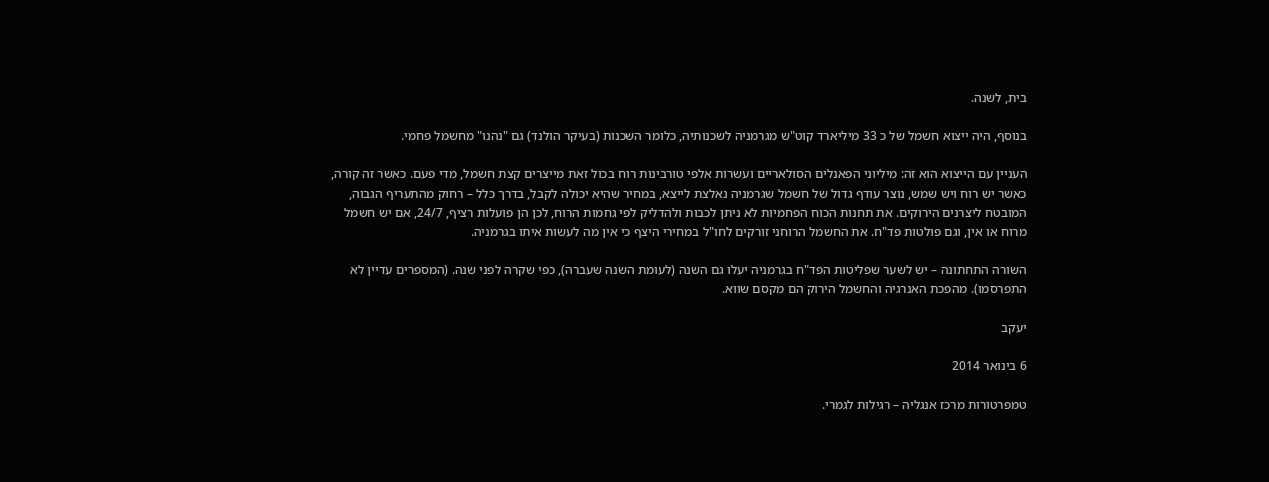בית, לשנה.

בנוסף, היה ייצוא חשמל של כ 33 מיליארד קוט"ש מגרמניה לשכנותיה, כלומר השכנות (בעיקר הולנד) גם "נהנו" מחשמל פחמי.

העניין עם הייצוא הוא זה: מיליוני הפאנלים הסולאריים ועשרות אלפי טורבינות רוח בכול זאת מייצרים קצת חשמל, מדי פעם. כאשר זה קורה, כאשר יש רוח ויש שמש, נוצר עודף גדול של חשמל שגרמניה נאלצת לייצא, במחיר שהיא יכולה לקבל, בדרך כלל – רחוק מהתעריף הגבוה, המובטח ליצרנים הירוקים. את תחנות הכוח הפחמיות לא ניתן לכבות ולהדליק לפי גחמות הרוח, לכן הן פועלות רציף, 24/7, אם יש חשמל מרוח או אין, וגם פולטות פד"ח. את החשמל הרוחני זורקים לחו"ל במחירי היצף כי אין מה לעשות איתו בגרמניה.

השורה התחתונה – יש לשער שפליטות הפד"ח בגרמניה יעלו גם השנה (לעומת השנה שעברה), כפי שקרה לפני שנה. (המספרים עדיין לא התפרסמו). מהפכת האנרגיה והחשמל הירוק הם מקסם שווא.

יעקב

6 בינואר 2014

טמפרטורות מרכז אנגליה – רגילות לגמרי.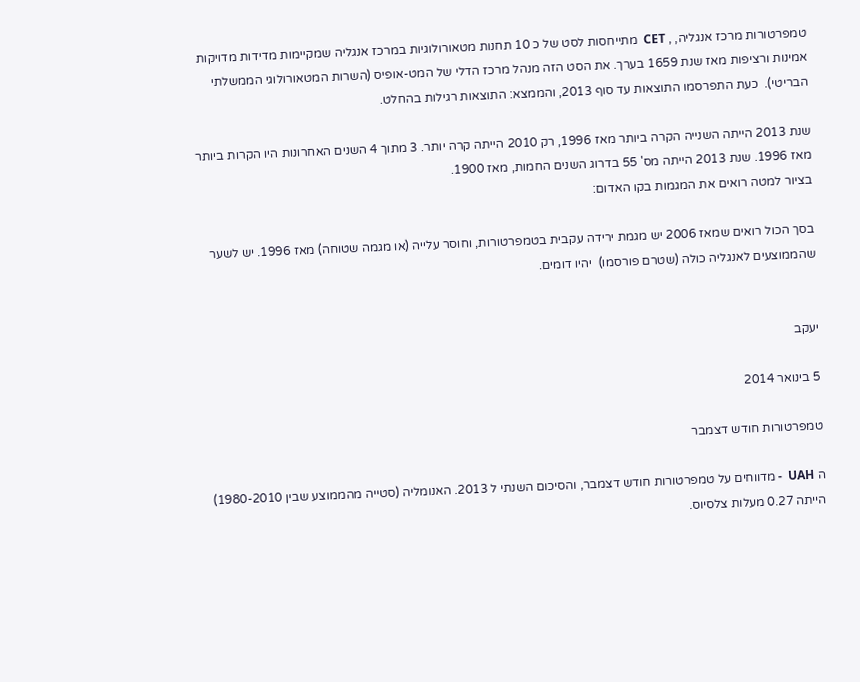טמפרטורות מרכז אנגליה, , CET  מתייחסות לסט של כ 10 תחנות מטאורולוגיות במרכז אנגליה שמקיימות מדידות מדויקות אמינות ורציפות מאז שנת 1659 בערך. את הסט הזה מנהל מרכז הדלי של המט-אופיס (השרות המטאורולוגי הממשלתי הבריטי).  כעת התפרסמו התוצאות עד סוף 2013, והממצא: התוצאות רגילות בהחלט.

שנת 2013 הייתה השנייה הקרה ביותר מאז 1996, רק 2010 הייתה קרה יותר. 3 מתוך 4 השנים האחרונות היו הקרות ביותר מאז 1996. שנת 2013 הייתה מס' 55 בדרוג השנים החמות, מאז 1900.
בציור למטה רואים את המגמות בקו האדום:

בסך הכול רואים שמאז 2006 יש מגמת ירידה עקבית בטמפרטורות, וחוסר עלייה (או מגמה שטוחה) מאז 1996. יש לשער שהממוצעים לאנגליה כולה (שטרם פורסמו)  יהיו דומים.


יעקב

5 בינואר 2014

טמפרטורות חודש דצמבר

ה UAH  - מדווחים על טמפרטורות חודש דצמבר, והסיכום השנתי ל 2013. האנומליה (סטייה מהממוצע שבין 1980-2010) הייתה 0.27 מעלות צלסיוס.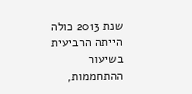שנת 2013 כולה הייתה הרביעית בשיעור ההתחממות,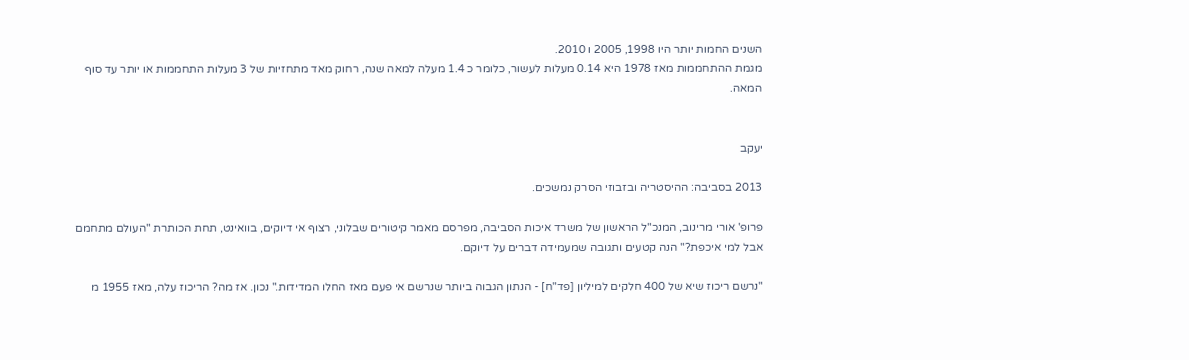השנים החמות יותר היו 1998, 2005 ו 2010.
מגמת ההתחממות מאז 1978 היא 0.14 מעלות לעשור, כלומר כ 1.4 מעלה למאה שנה, רחוק מאד מתחזיות של 3 מעלות התחממות או יותר עד סוף המאה.


יעקב

2013 בסביבה: ההיסטריה ובזבוזי הסרק נמשכים.

פרופ' אורי מרינוב, המנכ"ל הראשון של משרד איכות הסביבה, מפרסם מאמר קיטורים שבלוני, רצוף אי דיוקים, בוואינט, תחת הכותרת "העולם מתחמם אבל למי איכפת?" הנה קטעים ותגובה שמעמידה דברים על דיוקם.

"נרשם ריכוז שיא של 400 חלקים למיליון [פד"ח] - הנתון הגבוה ביותר שנרשם אי פעם מאז החלו המדידות." נכון. אז מה? הריכוז עלה, מאז 1955 מ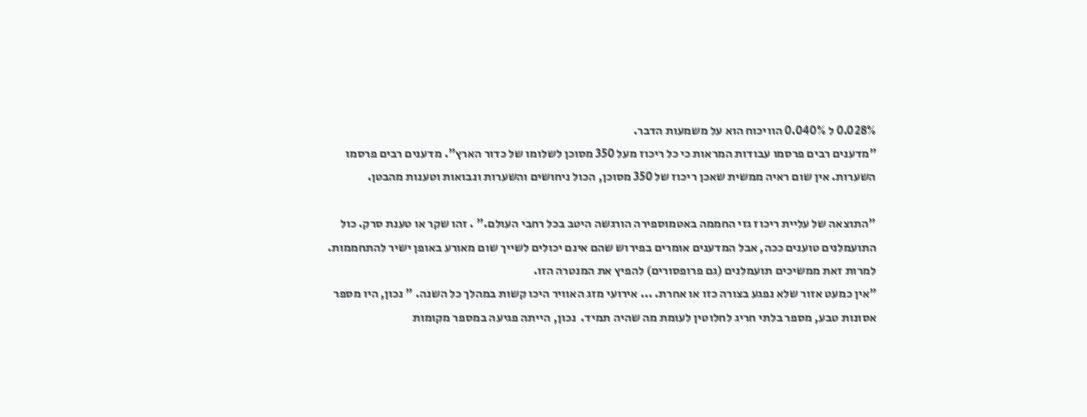0.028% ל 0.040% הוויכוח הוא על משמעות הדבר.
"מדענים רבים פרסמו עבודות המראות כי כל ריכוז מעל 350 מסוכן לשלומו של כדור הארץ". מדענים רבים פרסמו השערות. אין שום ראיה ממשית שאכן ריכוז של 350 מסוכן, הכול ניחושים והשערות ונבואות וטענות מהבטן.

"התוצאה של עליית ריכוז גזי החממה באטמוספירה הורגשה היטב בכל רחבי העולם." . זהו שקר או טענת סרק. כול התועמלנים טוענים ככה, אבל המדענים אומרים בפירוש שהם אינם יכולים לשייך שום מאורע באופן ישיר להתחממות. למרות זאת ממשיכים תועמלנים (גם פרופסורים) להפיץ את המנטרה הזו.
"אין כמעט אזור שלא נפגע בצורה כזו או אחרת. ... אירועי מזג האוויר היכו קשות במהלך כל השנה. " נכון, היו מספר אסונות טבע, מספר בלתי חריג לחלוטין לעומת מה שהיה תמיד.  נכון, הייתה פגיעה במספר מקומות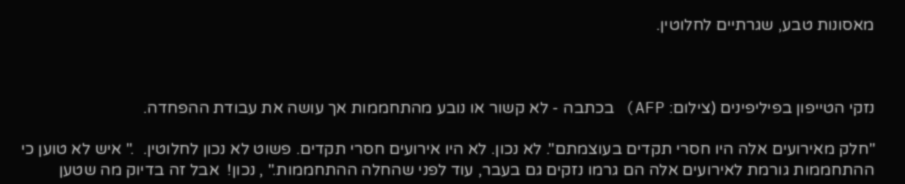מאסונות טבע, שגרתיים לחלוטין.



נזקי הטייפון בפיליפינים (צילום: AFP) בכתבה - לא קשור או נובע מהתחממות אך עושה את עבודת ההפחדה.

"חלק מאירועים אלה היו חסרי תקדים בעוצמתם". לא נכון. לא היו אירועים חסרי תקדים. פשוט לא נכון לחלוטין.  ." איש לא טוען כי ההתחממות גורמת לאירועים אלה הם גרמו נזקים גם בעבר, עוד לפני שהחלה ההתחממות." , נכון!  אבל זה בדיוק מה שטען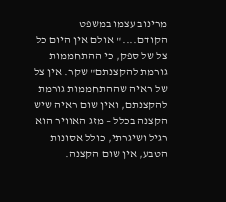מרינוב עצמו במשפט הקודם...." אולם אין היום כל צל של ספק, כי ההתחממות גורמת להקצנתם" שקר. אין צל של ראיה שההתחממות גורמת להקצנתם, ואין שום ראיה שיש הקצנה בכלל – מזג האוויר הוא רגיל ושיגרתי, כולל אסונות הטבע, אין שום הקצנה.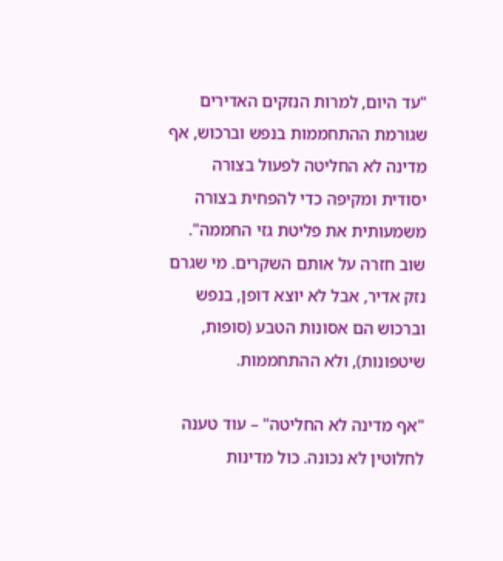"עד היום, למרות הנזקים האדירים שגורמת ההתחממות בנפש וברכוש, אף מדינה לא החליטה לפעול בצורה יסודית ומקיפה כדי להפחית בצורה משמעותית את פליטת גזי החממה". שוב חזרה על אותם השקרים. מי שגרם נזק אדיר, אבל לא יוצא דופן, בנפש וברכוש הם אסונות הטבע (סופות, שיטפונות), ולא ההתחממות.

"אף מדינה לא החליטה" – עוד טענה לחלוטין לא נכונה. כול מדינות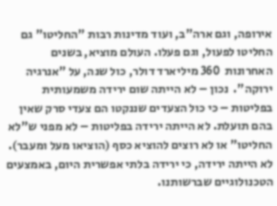אירופה, וגם ארה"ב, ועוד מדינות רבות "החליטו" גם החליטו לפעול, וגם פעלו. העולם מוציא, בשנים האחרונות  360 מיליארד דולר, כול שנה, על "אנרגיה ירוקה".  נכון – לא הייתה שום ירידה משמעותית בפליטות – כי כול הצעדים שננקטו הם צעדי סרק שאין בהם תועלת. לא הייתה ירידה בפליטות – לא מפני ש"לא החליטו" או לא רוצים להוציא כסף (הוציאו מעל ומעבר). לא הייתה ירידה, כי ירידה בלתי אפשרית היום, באמצעים הטכנולוגיים שברשותנו.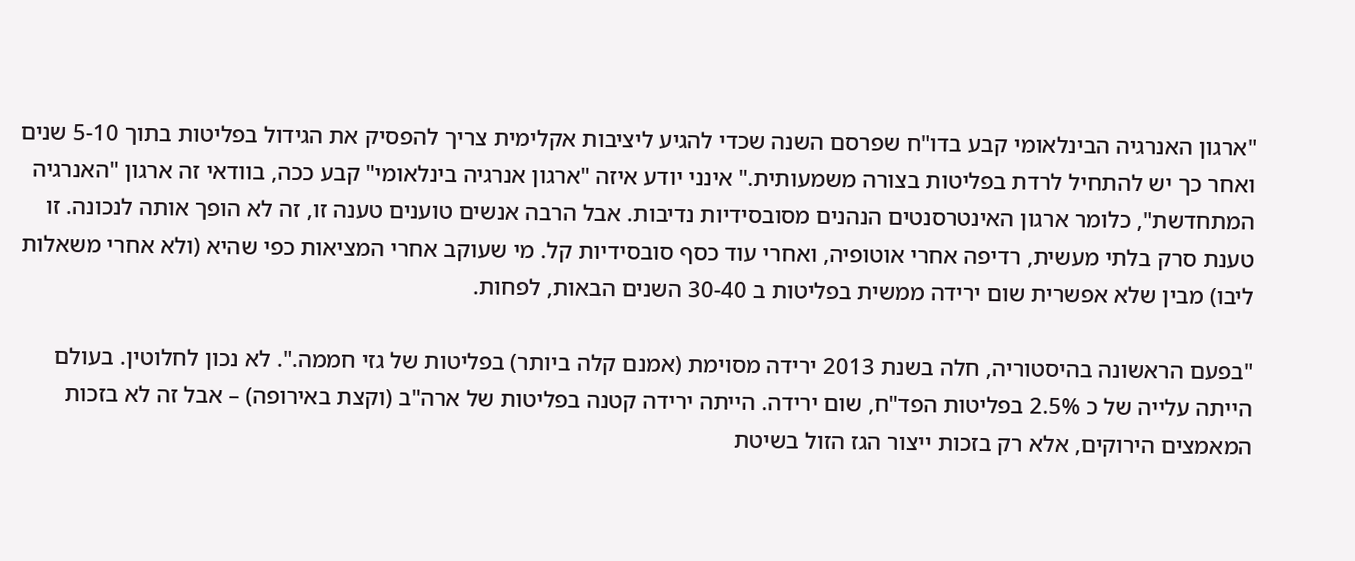"ארגון האנרגיה הבינלאומי קבע בדו"ח שפרסם השנה שכדי להגיע ליציבות אקלימית צריך להפסיק את הגידול בפליטות בתוך 5-10 שנים ואחר כך יש להתחיל לרדת בפליטות בצורה משמעותית." אינני יודע איזה "ארגון אנרגיה בינלאומי" קבע ככה, בוודאי זה ארגון "האנרגיה המתחדשת", כלומר ארגון האינטרסנטים הנהנים מסובסידיות נדיבות. אבל הרבה אנשים טוענים טענה זו, זה לא הופך אותה לנכונה. זו טענת סרק בלתי מעשית, רדיפה אחרי אוטופיה, ואחרי עוד כסף סובסידיות קל. מי שעוקב אחרי המציאות כפי שהיא (ולא אחרי משאלות ליבו) מבין שלא אפשרית שום ירידה ממשית בפליטות ב 30-40 השנים הבאות, לפחות.

"בפעם הראשונה בהיסטוריה, חלה בשנת 2013 ירידה מסוימת (אמנם קלה ביותר) בפליטות של גזי חממה.". לא נכון לחלוטין. בעולם הייתה עלייה של כ 2.5% בפליטות הפד"ח, שום ירידה. הייתה ירידה קטנה בפליטות של ארה"ב (וקצת באירופה) – אבל זה לא בזכות המאמצים הירוקים, אלא רק בזכות ייצור הגז הזול בשיטת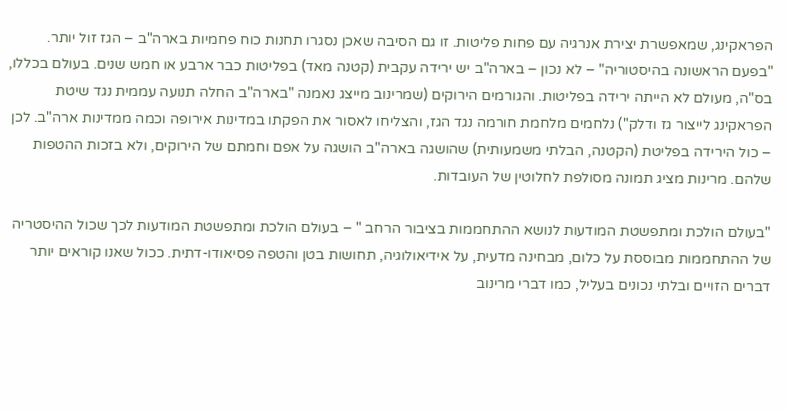הפראקינג, שמאפשרת יצירת אנרגיה עם פחות פליטות. זו גם הסיבה שאכן נסגרו תחנות כוח פחמיות בארה"ב – הגז זול יותר.
"בפעם הראשונה בהיסטוריה" – לא נכון – בארה"ב יש ירידה עקבית (קטנה מאד) בפליטות כבר ארבע או חמש שנים. בעולם בכללו, בס"ה, מעולם לא הייתה ירידה בפליטות. והגורמים הירוקים (שמרינוב מייצג נאמנה "בארה"ב החלה תנועה עממית נגד שיטת הפראקינג לייצור גז ודלק") נלחמים מלחמת חורמה נגד הגז, והצליחו לאסור את הפקתו במדינות אירופה וכמה ממדינות ארה"ב. לכן – כול הירידה בפליטת (הקטנה, הבלתי משמעותית) שהושגה בארה"ב הושגה על אפם וחמתם של הירוקים, ולא בזכות ההטפות שלהם. מרינות מציג תמונה מסולפת לחלוטין של העובדות.

"בעולם הולכת ומתפשטת המודעות לנושא ההתחממות בציבור הרחב " – בעולם הולכת ומתפשטת המודעות לכך שכול ההיסטריה של ההתחממות מבוססת על כלום, מבחינה מדעית, על אידיאולוגיה, תחושות בטן והטפה פסיאודו-דתית. ככול שאנו קוראים יותר דברים הזויים ובלתי נכונים בעליל, כמו דברי מרינוב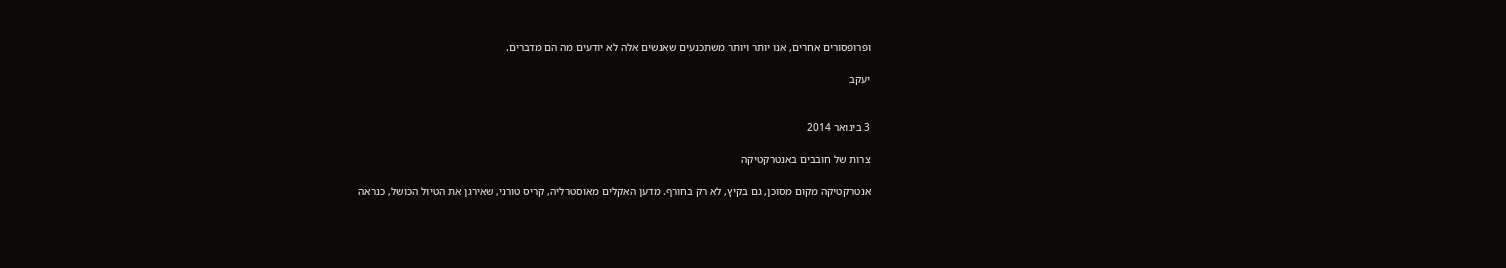ופרופסורים אחרים, אנו יותר ויותר משתכנעים שאנשים אלה לא יודעים מה הם מדברים.

יעקב


3 בינואר 2014

צרות של חובבים באנטרקטיקה

אנטרקטיקה מקום מסוכן, גם בקיץ, לא רק בחורף. מדען האקלים מאוסטרליה, קריס טורני, שאירגן את הטיול הכושל, כנראה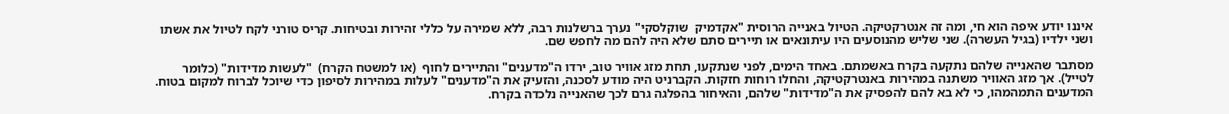איננו יודע איפה הוא חי, ומה זה אנטרקטיקה. הטיול באנייה הרוסית "אקדמיק  שוקלסקי" נערך ברשלנות רבה, ללא שמירה על כללי זהירות ובטיחות. קריס טורני לקח לטיול את אשתו ושני ילדיו (בגיל העשרה). שני שליש מהנוסעים היו עיתונאים או תיירים סתם שלא היה להם מה לחפש שם.

מסתבר שהאנייה שלהם נתקעה בקרח באשמתם. באחד הימים, לפני שנתקעו, תחת מזג אוויר טוב, ירדו ה"מדענים" והתיירים לחוף  (או למשטח הקרח)  "לעשות מדידות" (כלומר לטייל). אך מזג האוויר משתנה במהירות באנטרקטיקה, והחלו רוחות חזקות. הקברניט היה מודע לסכנה, והזעיק את ה"מדענים" לעלות במהירות לסיפון כדי שיוכל לברוח למקום בטוח. המדענים התמהמהו, כי לא בא להם להפסיק את ה"מדידות" שלהם, והאיחור בהפלגה גרם לכך שהאנייה נלכדה בקרח.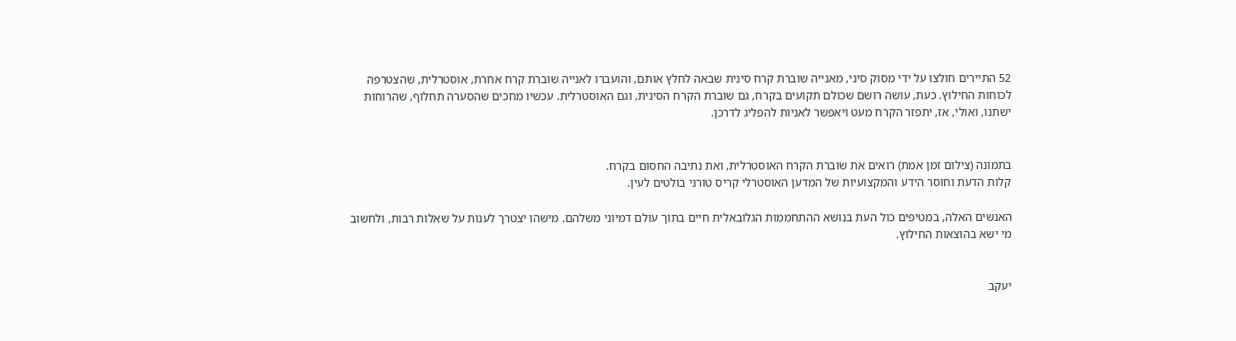52 התיירים חולצו על ידי מסוק סיני, מאנייה שוברת קרח סינית שבאה לחלץ אותם, והועברו לאנייה שוברת קרח אחרת, אוסטרלית, שהצטרפה לכוחות החילוץ. כעת, עושה רושם שכולם תקועים בקרח, גם שוברת הקרח הסינית, וגם האוסטרלית. עכשיו מחכים שהסערה תחלוף, שהרוחות ישתנו, ואולי, אז, יתפזר הקרח מעט ויאפשר לאניות להפליג לדרכן.


בתמונה (צילום זמן אמת) רואים את שוברת הקרח האוסטרלית, ואת נתיבה החסום בקרח.
קלות הדעת וחוסר הידע והמקצועיות של המדען האוסטרלי קריס טורני בולטים לעין.

האנשים האלה, במטיפים כול העת בנושא ההתחממות הגלובאלית חיים בתוך עולם דמיוני משלהם. מישהו יצטרך לענות על שאלות רבות, ולחשוב מי ישא בהוצאות החילוץ.


יעקב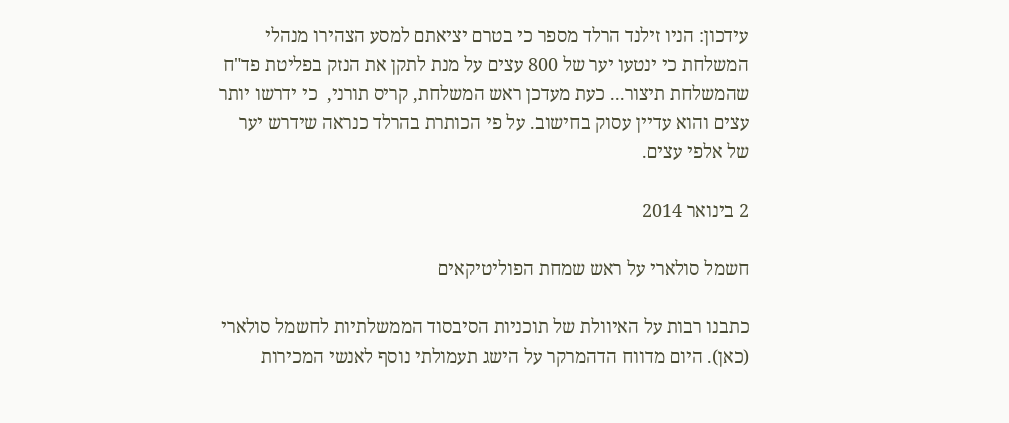עידכון: הניו זילנד הרלד מספר כי בטרם יציאתם למסע הצהירו מנהלי המשלחת כי ינטעו יער של 800 עצים על מנת לתקן את הנזק בפליטת פד"ח שהמשלחת תיצור... כעת מעדכן ראש המשלחת, קריס תורני,  כי ידרשו יותר עצים והוא עדיין עסוק בחישוב. על פי הכותרת בהרלד כנראה שידרש יער של אלפי עצים.

2 בינואר 2014

חשמל סולארי על ראש שמחת הפוליטיקאים

כתבנו רבות על האיוולת של תוכניות הסיבסוד הממשלתיות לחשמל סולארי (כאן). היום מדווח הדהמרקר על הישג תעמולתי נוסף לאנשי המכירות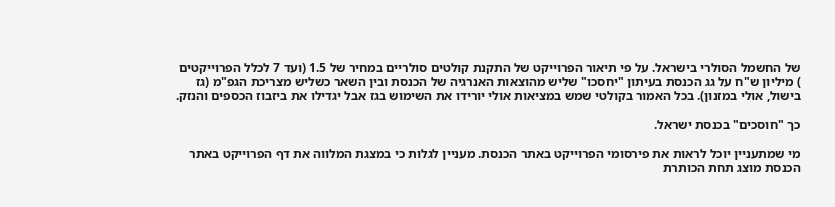של החשמל הסולרי בישראל. על פי תיאור הפרוייקט של התקנת קולטים סולריים במחיר של 1.5 (ועד 7 לכלל הפרוייקטים ) מיליון ש"ח על גג הכנסת בעיתון "יחסכו" שליש מהוצאות האנרגיה של הכנסת ובין השאר כשליש מצריכת הגפ"מ (גז בישול, אולי במזנון). בכל האמור בקולטי שמש במציאות אולי יורידו את השימוש בגז אבל יגדילו את ביזבוז הכספים והנזק.

כך "חוסכים" בכנסת ישראל.

מי שמתעניין יוכל לראות את פירסומי הפרוייקט באתר הכנסת. מעניין לגלות כי במצגת המלווה את דף הפרוייקט באתר הכנסת מוצג תחת הכותרת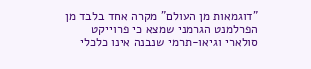"דוגמאות מן העולם" מקרה אחד בלבד מן הפרלמנט הגרמני שמצא כי פרוייקט סולארי וגיאו-תרמי שנבנה אינו כלכלי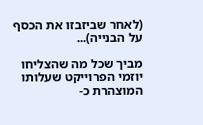(לאחר שביזבזו את הכסף על הבנייה)...

מביך שכל מה שהצליחו יוזמי הפרוייקט שעלותו המוצהרת כ-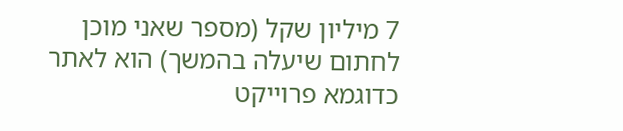7 מיליון שקל (מספר שאני מוכן לחתום שיעלה בהמשך) הוא לאתר כדוגמא פרוייקט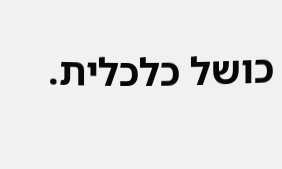כושל כלכלית.